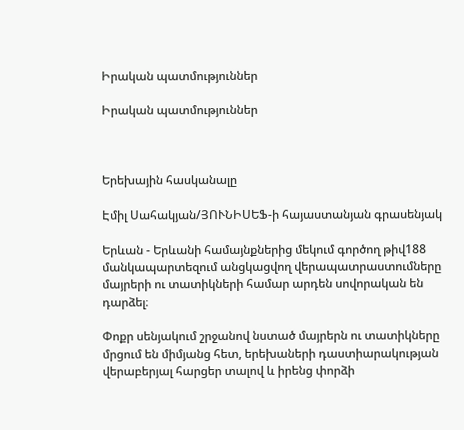Իրական պատմություններ

Իրական պատմություններ



Երեխային հասկանալը

Էմիլ Սահակյան/ՅՈՒՆԻՍԵՖ-ի հայաստանյան գրասենյակ

Երևան - Երևանի համայնքներից մեկում գործող թիվ188 մանկապարտեզում անցկացվող վերապատրաստումները մայրերի ու տատիկների համար արդեն սովորական են դարձել։

Փոքր սենյակում շրջանով նստած մայրերն ու տատիկները մրցում են միմյանց հետ, երեխաների դաստիարակության վերաբերյալ հարցեր տալով և իրենց փորձի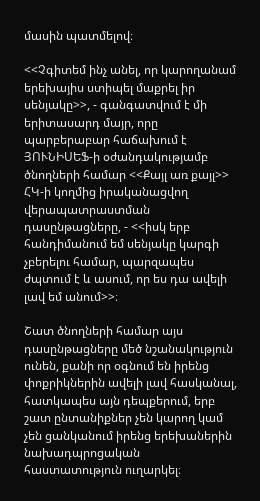մասին պատմելով։

<<Չգիտեմ ինչ անել, որ կարողանամ երեխայիս ստիպել մաքրել իր սենյակը>>, - գանգատվում է մի երիտասարդ մայր, որը պարբերաբար հաճախում է ՅՈՒՆԻՍԵՖ-ի օժանդակությամբ ծնողների համար <<Քայլ առ քայլ>> ՀԿ-ի կողմից իրականացվող վերապատրաստման դասընթացները, - <<իսկ երբ հանդիմանում եմ սենյակը կարգի չբերելու համար, պարզապես ժպտում է և ասում, որ ես դա ավելի լավ եմ անում>>։

Շատ ծնողների համար այս դասընթացները մեծ նշանակություն ունեն, քանի որ օգնում են իրենց փոքրիկներին ավելի լավ հասկանալ, հատկապես այն դեպքերում, երբ շատ ընտանիքներ չեն կարող կամ չեն ցանկանում իրենց երեխաներին նախադպրոցական հաստատություն ուղարկել։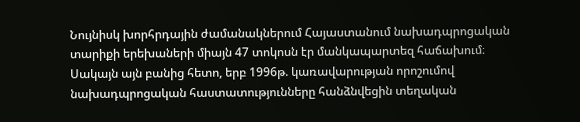Նույնիսկ խորհրդային ժամանակներում Հայաստանում նախադպրոցական տարիքի երեխաների միայն 47 տոկոսն էր մանկապարտեզ հաճախում։ Սակայն այն բանից հետո, երբ 1996թ. կառավարության որոշումով նախադպրոցական հաստատությունները հանձնվեցին տեղական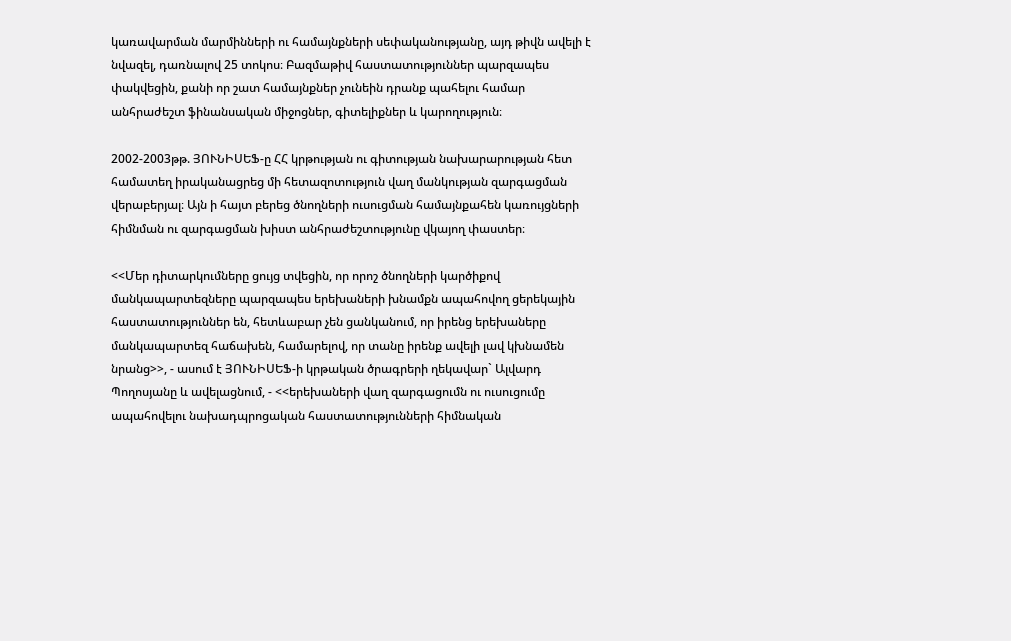կառավարման մարմինների ու համայնքների սեփականությանը, այդ թիվն ավելի է նվազել, դառնալով 25 տոկոս։ Բազմաթիվ հաստատություններ պարզապես փակվեցին, քանի որ շատ համայնքներ չունեին դրանք պահելու համար անհրաժեշտ ֆինանսական միջոցներ, գիտելիքներ և կարողություն։

2002-2003թթ. ՅՈՒՆԻՍԵՖ-ը ՀՀ կրթության ու գիտության նախարարության հետ համատեղ իրականացրեց մի հետազոտություն վաղ մանկության զարգացման վերաբերյալ։ Այն ի հայտ բերեց ծնողների ուսուցման համայնքահեն կառույցների հիմնման ու զարգացման խիստ անհրաժեշտությունը վկայող փաստեր։

<<Մեր դիտարկումները ցույց տվեցին, որ որոշ ծնողների կարծիքով մանկապարտեզները պարզապես երեխաների խնամքն ապահովող ցերեկային հաստատություններ են, հետևաբար չեն ցանկանում, որ իրենց երեխաները մանկապարտեզ հաճախեն, համարելով, որ տանը իրենք ավելի լավ կխնամեն նրանց>>, - ասում է ՅՈՒՆԻՍԵՖ-ի կրթական ծրագրերի ղեկավար` Ալվարդ Պողոսյանը և ավելացնում, - <<երեխաների վաղ զարգացումն ու ուսուցումը ապահովելու նախադպրոցական հաստատությունների հիմնական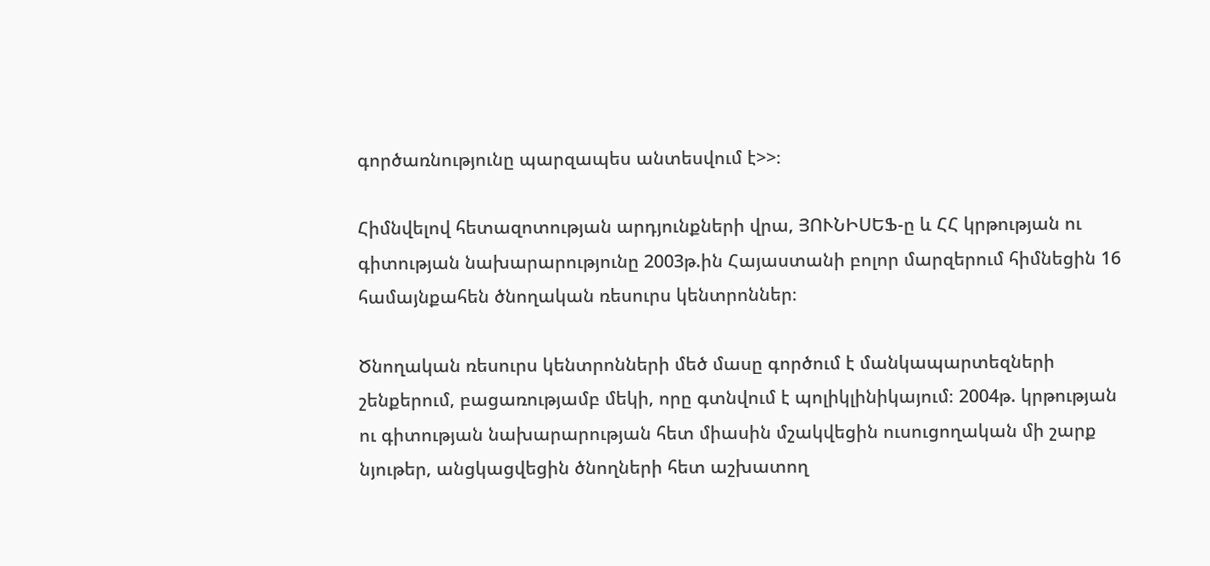գործառնությունը պարզապես անտեսվում է>>։

Հիմնվելով հետազոտության արդյունքների վրա, ՅՈՒՆԻՍԵՖ-ը և ՀՀ կրթության ու գիտության նախարարությունը 2003թ.ին Հայաստանի բոլոր մարզերում հիմնեցին 16 համայնքահեն ծնողական ռեսուրս կենտրոններ։

Ծնողական ռեսուրս կենտրոնների մեծ մասը գործում է մանկապարտեզների շենքերում, բացառությամբ մեկի, որը գտնվում է պոլիկլինիկայում։ 2004թ. կրթության ու գիտության նախարարության հետ միասին մշակվեցին ուսուցողական մի շարք նյութեր, անցկացվեցին ծնողների հետ աշխատող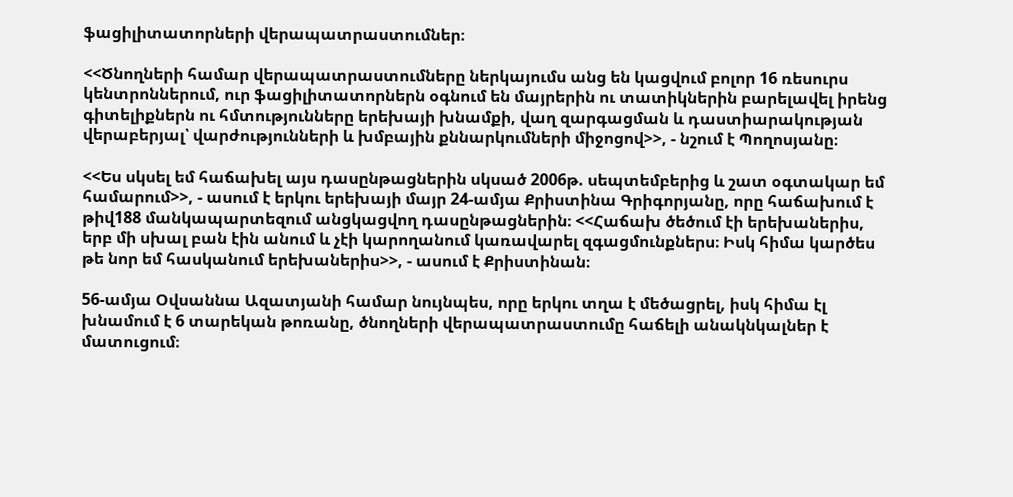ֆացիլիտատորների վերապատրաստումներ։

<<Ծնողների համար վերապատրաստումները ներկայումս անց են կացվում բոլոր 16 ռեսուրս կենտրոններում, ուր ֆացիլիտատորներն օգնում են մայրերին ու տատիկներին բարելավել իրենց գիտելիքներն ու հմտությունները երեխայի խնամքի, վաղ զարգացման և դաստիարակության վերաբերյալ՝ վարժությունների և խմբային քննարկումների միջոցով>>, - նշում է Պողոսյանը։

<<Ես սկսել եմ հաճախել այս դասընթացներին սկսած 2006թ. սեպտեմբերից և շատ օգտակար եմ համարում>>, - ասում է երկու երեխայի մայր 24-ամյա Քրիստինա Գրիգորյանը, որը հաճախում է թիվ188 մանկապարտեզում անցկացվող դասընթացներին։ <<Հաճախ ծեծում էի երեխաներիս, երբ մի սխալ բան էին անում և չէի կարողանում կառավարել զգացմունքներս։ Իսկ հիմա կարծես թե նոր եմ հասկանում երեխաներիս>>, - ասում է Քրիստինան։

56-ամյա Օվսաննա Ազատյանի համար նույնպես, որը երկու տղա է մեծացրել, իսկ հիմա էլ խնամում է 6 տարեկան թոռանը, ծնողների վերապատրաստումը հաճելի անակնկալներ է մատուցում։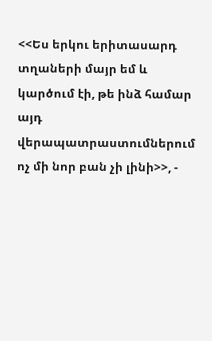<<Ես երկու երիտասարդ տղաների մայր եմ և կարծում էի, թե ինձ համար այդ վերապատրաստումներում ոչ մի նոր բան չի լինի>>, -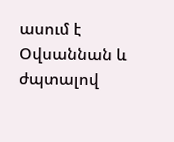ասում է Օվսաննան և ժպտալով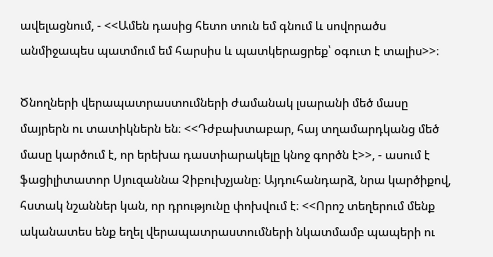ավելացնում, - <<Ամեն դասից հետո տուն եմ գնում և սովորածս անմիջապես պատմում եմ հարսիս և պատկերացրեք՝ օգուտ է տալիս>>։

Ծնողների վերապատրաստումների ժամանակ լսարանի մեծ մասը մայրերն ու տատիկներն են։ <<Դժբախտաբար, հայ տղամարդկանց մեծ մասը կարծում է, որ երեխա դաստիարակելը կնոջ գործն է>>, - ասում է ֆացիլիտատոր Սյուզաննա Չիբուխչյանը։ Այդուհանդարձ, նրա կարծիքով, հստակ նշաններ կան, որ դրությունը փոխվում է։ <<Որոշ տեղերում մենք ականատես ենք եղել վերապատրաստումների նկատմամբ պապերի ու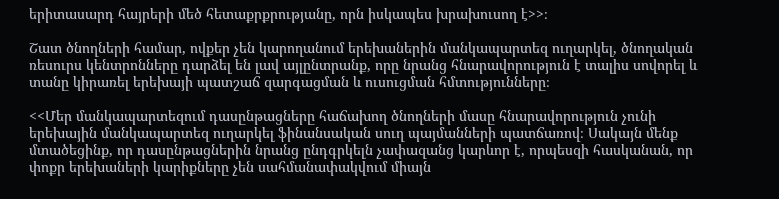երիտասարդ հայրերի մեծ հետաքրքրությանը, որն իսկապես խրախուսող է>>։

Շատ ծնողների համար, ովքեր չեն կարողանում երեխաներին մանկապարտեզ ուղարկել, ծնողական ռեսուրս կենտրոնները դարձել են լավ այլընտրանք, որը նրանց հնարավորություն է տալիս սովորել և տանը կիրառել երեխայի պատշաճ զարգացման և ուսուցման հմտությունները։

<<Մեր մանկապարտեզում դասընթացները հաճախող ծնողների մասը հնարավորություն չունի երեխային մանկապարտեզ ուղարկել ֆինանսական սուղ պայմանների պատճառով։ Սակայն մենք մտածեցինք, որ դասընթացներին նրանց ընդգրկելն չափազանց կարևոր է, որպեսզի հասկանան, որ փոքր երեխաների կարիքները չեն սահմանափակվում միայն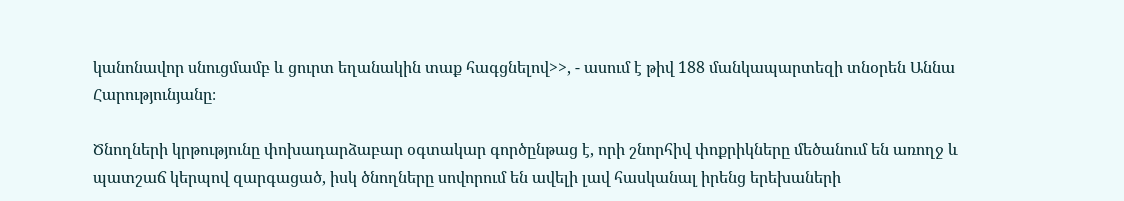կանոնավոր սնուցմամբ և ցուրտ եղանակին տաք հագցնելով>>, - ասում է թիվ 188 մանկապարտեզի տնօրեն Աննա Հարությունյանը։

Ծնողների կրթությունը փոխադարձաբար օգտակար գործընթաց է, որի շնորհիվ փոքրիկները մեծանում են առողջ և պատշաճ կերպով զարգացած, իսկ ծնողները սովորում են ավելի լավ հասկանալ իրենց երեխաների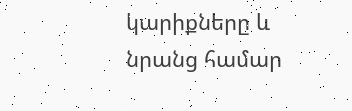կարիքները և նրանց համար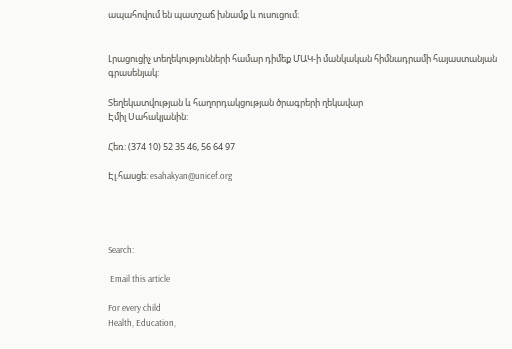ապահովում են պատշաճ խնամք և ուսուցում։


Լրացուցիչ տեղեկությունների համար դիմեք ՄԱԿ-ի մանկական հիմնադրամի հայաստանյան գրասենյակ:

Տեղեկատվության և հաղորդակցության ծրագրերի ղեկավար
Էմիլ Սահակյանին:

Հեռ: (374 10) 52 35 46, 56 64 97

Էլ.հասցե: esahakyan@unicef.org




Search:

 Email this article

For every child
Health, Education,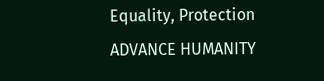Equality, Protection
ADVANCE HUMANITY